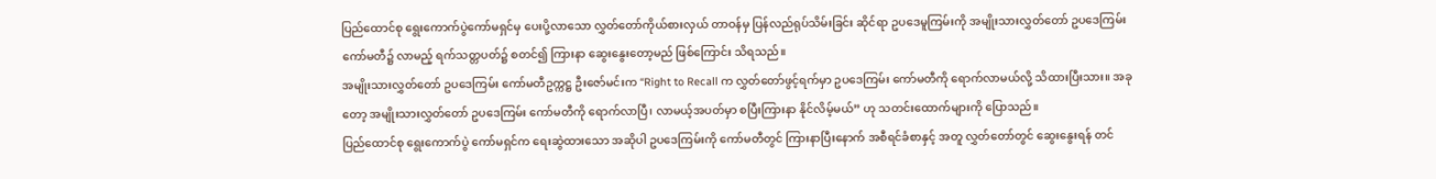ပြည်ထောင်စု ရွေးကောက်ပွဲကော်မရှင်မှ ပေးပို့လာသော လွှတ်တော်ကိုယ်စားလှယ် တာဝန်မှ ပြန်လည်ရုပ်သိမ်းခြင်း ဆိုင်ရာ ဥပဒေမူကြမ်းကို အမျိုးသားလွှတ်တော် ဥပဒေကြမ်းကော်မတီ၌ လာမည့် ရက်သတ္တပတ်၌ စတင်၍ ကြားနာ ဆွေးနွေးတော့မည် ဖြစ်ကြောင်း သိရသည်။
အမျိုးသားလွှတ်တော် ဥပဒေကြမ်း ကော်မတီဥက္ကဋ္ဌ ဦးဇော်မင်းက “Right to Recall က လွှတ်တော်ဖွင့်ရက်မှာ ဥပဒေကြမ်း ကော်မတီကို ရောက်လာမယ်လို့ သိထားပြီးသား။ အခုတော့ အမျိုးသားလွှတ်တော် ဥပဒေကြမ်း ကော်မတီကို ရောက်လာပြီ၊ လာမယ့်အပတ်မှာ စပြီးကြားနာ နိုင်လိမ့်မယ်” ဟု သတင်းထောက်များကို ပြောသည်။
ပြည်ထောင်စု ရွေးကောက်ပွဲ ကော်မရှင်က ရေးဆွဲထားသော အဆိုပါ ဥပဒေကြမ်းကို ကော်မတီတွင် ကြားနာပြီးနောက် အစီရင်ခံစာနှင့် အတူ လွှတ်တော်တွင် ဆွေးနွေးရန် တင်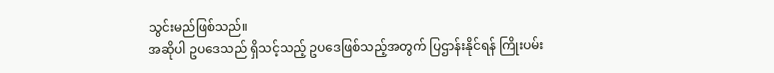သွင်းမည်ဖြစ်သည်။
အဆိုပါ ဥပဒေသည် ရှိသင့်သည့် ဥပဒေဖြစ်သည့်အတွက် ပြဌာန်းနိုင်ရန် ကြိုးပမ်း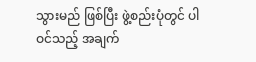သွားမည် ဖြစ်ပြီး ဖွဲ့စည်းပုံတွင် ပါဝင်သည့် အချက်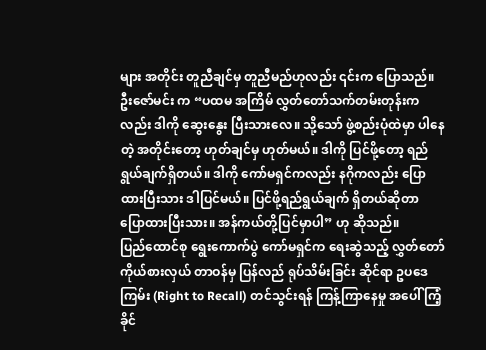များ အတိုင်း တူညီချင်မှ တူညီမည်ဟုလည်း ၎င်းက ပြောသည်။
ဦးဇော်မင်း က “ပထမ အကြိမ် လွှတ်တော်သက်တမ်းတုန်းကလည်း ဒါကို ဆွေးနွေး ပြီးသားလေ။ သို့သော် ဖွဲ့စည်းပုံထဲမှာ ပါနေတဲ့ အတိုင်းတော့ ဟုတ်ချင်မှ ဟုတ်မယ်။ ဒါကို ပြင်ဖို့တော့ ရည်ရွယ်ချက်ရှိတယ်။ ဒါကို ကော်မရှင်ကလည်း နဂိုကလည်း ပြောထားပြီးသား ဒါပြင်မယ်။ ပြင်ဖို့ရည်ရွယ်ချက် ရှိတယ်ဆိုတာ ပြောထားပြီးသား။ အန်ကယ်တို့ပြင်မှာပါ” ဟု ဆိုသည်။
ပြည်ထောင်စု ရွေးကောက်ပွဲ ကော်မရှင်က ရေးဆွဲသည့် လွှတ်တော်ကိုယ်စားလှယ် တာဝန်မှ ပြန်လည် ရုပ်သိမ်းခြင်း ဆိုင်ရာ ဥပဒေကြမ်း (Right to Recall) တင်သွင်းရန် ကြန့်ကြာနေမှု အပေါ် ကြံ့ခိုင်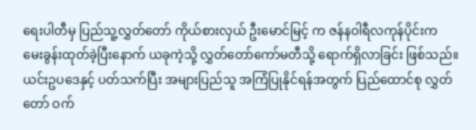ရေးပါတီမှ ပြည်သူ့လွှတ်တော် ကိုယ်စားလှယ် ဦးမောင်မြင့် က ဇန်နဝါရီလကုန်ပိုင်းက မေးခွန်းထုတ်ခဲ့ပြီးနောက် ယခုကဲ့သို့ လွှတ်တော်ကော်မတီသို့ ရောက်ရှိလာခြင်း ဖြစ်သည်။
ယင်းဥပဒေနှင့် ပတ်သက်ပြီး အများပြည်သူ အကြံပြုနိုင်ရန်အတွက် ပြည်ထောင်စု လွှတ်တော် ဝက်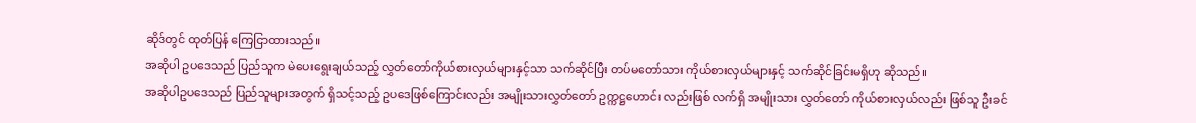ဆိုဒ်တွင် ထုတ်ပြန် ကြေငြာထားသည်။
အဆိုပါ ဥပဒေသည် ပြည်သူက မဲပေးရွေးချယ်သည့် လွှတ်တော်ကိုယ်စားလှယ်များနှင့်သာ သက်ဆိုင်ပြီး တပ်မတော်သား ကိုယ်စားလှယ်များနှင့် သက်ဆိုင်ခြင်းမရှိဟု ဆိုသည်။
အဆိုပါဥပဒေသည် ပြည်သူများအတွက် ရှိသင့်သည့် ဥပဒေဖြစ်ကြောင်းလည်း အမျိုးသားလွှတ်တော် ဥက္ကဋ္ဌဟောင်း လည်းဖြစ် လက်ရှိ အမျိုးသား လွှတ်တော် ကိုယ်စားလှယ်လည်း ဖြစ်သူ ဦးခင်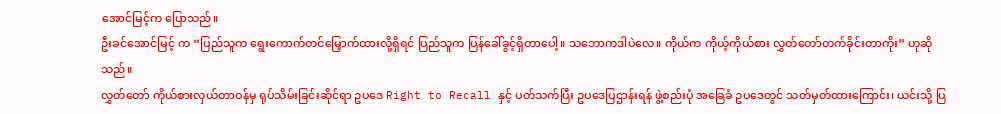အောင်မြင့်က ပြောသည်။
ဦးခင်အောင်မြင့် က “ပြည်သူက ရွေးကောက်တင်မြှောက်ထားလို့ရှိရင် ပြည်သူက ပြန်ခေါ်ခွင့်ရှိတာပေါ့။ သဘောကဒါပဲလေ။ ကိုယ်က ကိုယ့်ကိုယ်စား လွှတ်တော်တက်ခိုင်းတာကိုး” ဟုဆိုသည်။
လွှတ်တော် ကိုယ်စားလှယ်တာဝန်မှ ရုပ်သိမ်းခြင်းဆိုင်ရာ ဥပဒေ Right to Recall နှင့် ပတ်သက်ပြီး ဥပဒေပြဌာန်းရန် ဖွဲ့စည်းပုံ အခြေခံ ဥပဒေတွင် သတ်မှတ်ထားကြောင်း၊ ယင်းသို့ ပြ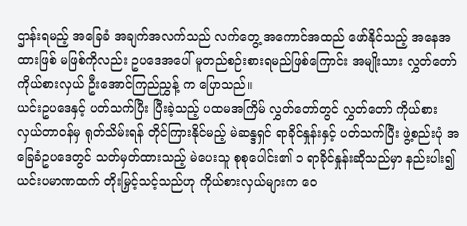ဌာန်းရမည့် အခြေခံ အချက်အလက်သည် လက်တွေ့ အကောင်အထည် ဖော်နိုင်သည့် အနေအထားဖြစ် မဖြစ်ကိုလည်း ဥပဒေအပေါ် မူတည်စဉ်းစားရမည်ဖြစ်ကြောင်း အမျိုးသား လွှတ်တော် ကိုယ်စားလှယ် ဦးအောင်ကြည်ညွှန့် က ပြောသည်။
ယင်းဥပဒေနှင့် ပတ်သက်ပြီး ပြီးခဲ့သည့် ပထမအကြိမ် လွှတ်တော်တွင် လွှတ်တော် ကိုယ်စားလှယ်တာဝန်မှ ရုတ်သိမ်းရန် တိုင်ကြားနိုင်မည့် မဲဆန္ဒရှင် ရာခိုင်နှုန်းနှင့် ပတ်သက်ပြီး ဖွဲ့စည်းပုံ အခြေခံဥပဒေတွင် သတ်မှတ်ထားသည့် မဲပေးသူ စုစုပေါင်း၏ ၁ ရာခိုင်နှုန်းဆိုသည်မှာ နည်းပါး၍ ယင်းပမာဏထက် တိုးမြှင့်သင့်သည်ဟု ကိုယ်စားလှယ်များက ဝေ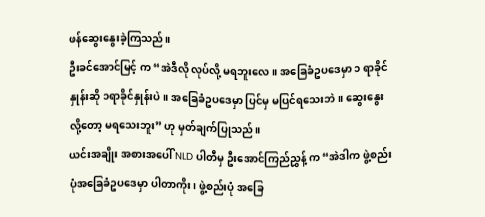ဖန်ဆွေးနွေးခဲ့ကြသည်။
ဦးခင်အောင်မြင့် က “အဲဒီလို လုပ်လို့ မရဘူးလေ။ အခြေခံဥပဒေမှာ ၁ ရာခိုင်နှုန်းဆို ၁ရာခိုင်နှုန်းပဲ။ အခြေခံဥပဒေမှာ ပြင်မှ မပြင်ရသေးဘဲ။ ဆွေးနွေးလို့တော့ မရသေးဘူး” ဟု မှတ်ချက်ပြုသည်။
ယင်းအချိုး အစားအပေါ် NLD ပါတီမှ ဦးအောင်ကြည်ညွှန့် က “အဲဒါက ဖွဲ့စည်းပုံအခြေခံဥပဒေမှာ ပါတာကိုး၊ ဖွဲ့စည်းပုံ အခြေ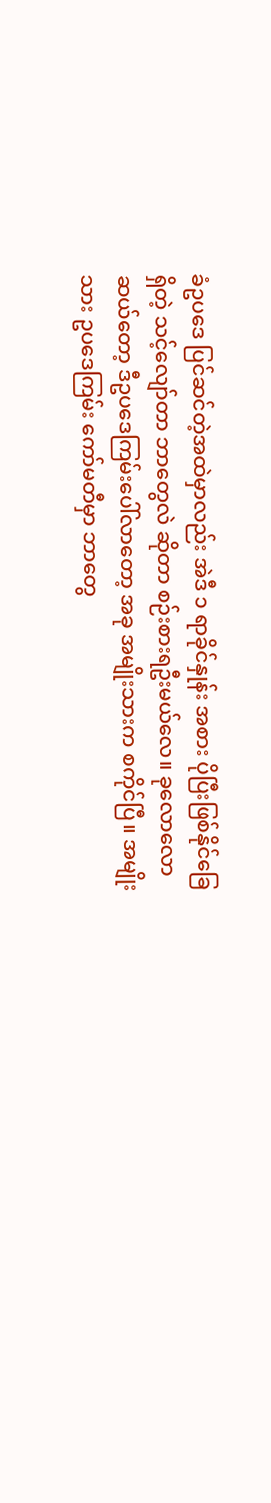ခံဥပဒေ ပြင်ဆင်တဲ့အထဲမှာလည်း အဲဒီ ၁ ရာခိုင်နှုန်း အစား ပိုပြီးဖြစ်နိုင်ခြေရှိတဲ့ သင့်လျော်တာ ဘာတွေလဲ ဆိုတာ စဉ်းစားရဦးမယ်လေ။ ခုလောလောဆယ်တော့ ဒီဥပဒေကြမ်းပေါ်လာတော့ အခု အမျိုးသားက စကိုင်ပြီ။ အမျိုးသား ဥပဒေကြမ်း ကော်မတီမှာ ဘာတွေ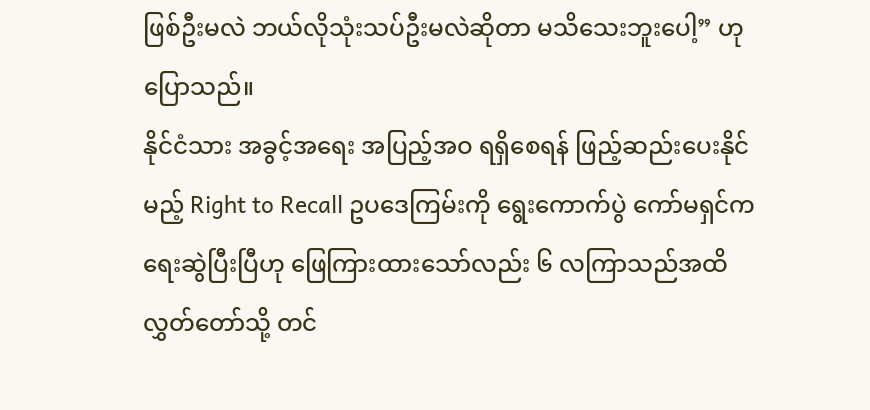ဖြစ်ဦးမလဲ ဘယ်လိုသုံးသပ်ဦးမလဲဆိုတာ မသိသေးဘူးပေါ့” ဟု ပြောသည်။
နိုင်ငံသား အခွင့်အရေး အပြည့်အဝ ရရှိစေရန် ဖြည့်ဆည်းပေးနိုင်မည့် Right to Recall ဥပဒေကြမ်းကို ရွေးကောက်ပွဲ ကော်မရှင်က ရေးဆွဲပြီးပြီဟု ဖြေကြားထားသော်လည်း ၆ လကြာသည်အထိ လွှတ်တော်သို့ တင်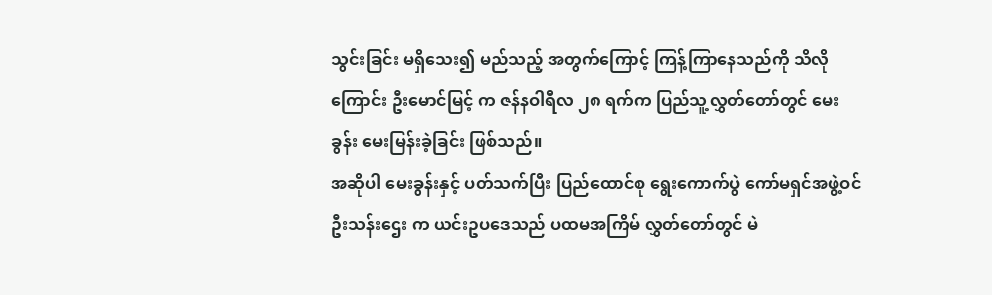သွင်းခြင်း မရှိသေး၍ မည်သည့် အတွက်ကြောင့် ကြန့်ကြာနေသည်ကို သိလိုကြောင်း ဦးမောင်မြင့် က ဇန်နဝါရီလ ၂၈ ရက်က ပြည်သူ့လွှတ်တော်တွင် မေးခွန်း မေးမြန်းခဲ့ခြင်း ဖြစ်သည်။
အဆိုပါ မေးခွန်းနှင့် ပတ်သက်ပြီး ပြည်ထောင်စု ရွေးကောက်ပွဲ ကော်မရှင်အဖွဲ့ဝင် ဦးသန်းဌေး က ယင်းဥပဒေသည် ပထမအကြိမ် လွှတ်တော်တွင် မဲ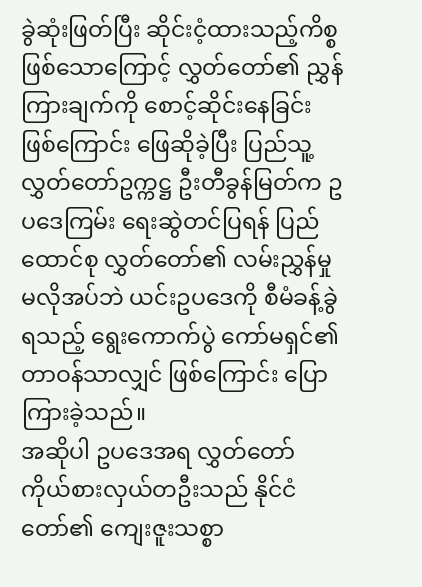ခွဲဆုံးဖြတ်ပြီး ဆိုင်းငံ့ထားသည့်ကိစ္စ ဖြစ်သောကြောင့် လွှတ်တော်၏ ညွှန်ကြားချက်ကို စောင့်ဆိုင်းနေခြင်း ဖြစ်ကြောင်း ဖြေဆိုခဲ့ပြီး ပြည်သူ့ လွှတ်တော်ဥက္ကဋ္ဌ ဦးတီခွန်မြတ်က ဥပဒေကြမ်း ရေးဆွဲတင်ပြရန် ပြည်ထောင်စု လွှတ်တော်၏ လမ်းညွှန်မှု မလိုအပ်ဘဲ ယင်းဥပဒေကို စီမံခန့်ခွဲရသည့် ရွေးကောက်ပွဲ ကော်မရှင်၏ တာဝန်သာလျှင် ဖြစ်ကြောင်း ပြောကြားခဲ့သည်။
အဆိုပါ ဥပဒေအရ လွှတ်တော်ကိုယ်စားလှယ်တဦးသည် နိုင်ငံတော်၏ ကျေးဇူးသစ္စာ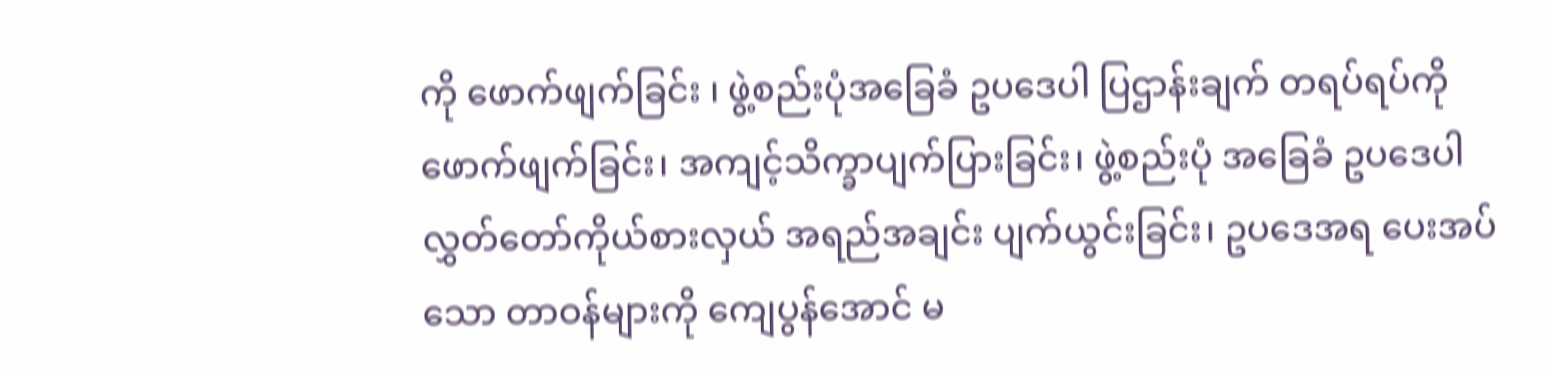ကို ဖောက်ဖျက်ခြင်း ၊ ဖွဲ့စည်းပုံအခြေခံ ဥပဒေပါ ပြဌာန်းချက် တရပ်ရပ်ကို ဖောက်ဖျက်ခြင်း၊ အကျင့်သိက္ခာပျက်ပြားခြင်း၊ ဖွဲ့စည်းပုံ အခြေခံ ဥပဒေပါ လွှတ်တော်ကိုယ်စားလှယ် အရည်အချင်း ပျက်ယွင်းခြင်း၊ ဥပဒေအရ ပေးအပ်သော တာဝန်များကို ကျေပွန်အောင် မ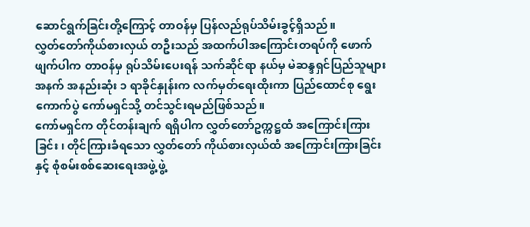ဆောင်ရွက်ခြင်းတို့ကြောင့် တာဝန်မှ ပြန်လည်ရုပ်သိမ်းခွင့်ရှိသည်။
လွှတ်တော်ကိုယ်စားလှယ် တဦးသည် အထက်ပါအကြောင်းတရပ်ကို ဖောက်ဖျက်ပါက တာဝန်မှ ရုပ်သိမ်းပေးရန် သက်ဆိုင်ရာ နယ်မှ မဲဆန္ဒရှင်ပြည်သူများအနက် အနည်းဆုံး ၁ ရာခိုင်နှုန်းက လက်မှတ်ရေးထိုးကာ ပြည်ထောင်စု ရွေးကောက်ပွဲ ကော်မရှင်သို့ တင်သွင်းရမည်ဖြစ်သည်။
ကော်မရှင်က တိုင်တန်းချက် ရရှိပါက လွှတ်တော်ဥက္ကဋ္ဌထံ အကြောင်းကြားခြင်း၊ တိုင်ကြားခံရသော လွှတ်တော် ကိုယ်စားလှယ်ထံ အကြောင်းကြားခြင်းနှင့် စုံစမ်းစစ်ဆေးရေးအဖွဲ့ဖွဲ့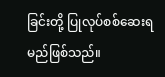ခြင်းတို့ ပြုလုပ်စစ်ဆေးရမည်ဖြစ်သည်။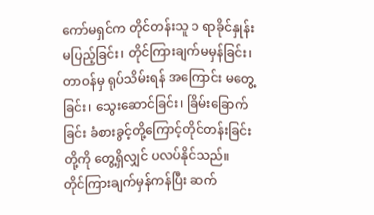ကော်မရှင်က တိုင်တန်းသူ ၁ ရာခိုင်နှုန်းမပြည့်ခြင်း၊ တိုင်ကြားချက်မမှန်ခြင်း၊ တာဝန်မှ ရုပ်သိမ်းရန် အကြောင်း မတွေ့ခြင်း၊ သွေးဆောင်ခြင်း၊ ခြိမ်းခြောက်ခြင်း ခံစားခွင့်တို့ကြောင့်တိုင်တန်းခြင်းတို့ကို တွေ့ရှိလျှင် ပလပ်နိုင်သည်။
တိုင်ကြားချက်မှန်ကန်ပြီး ဆက်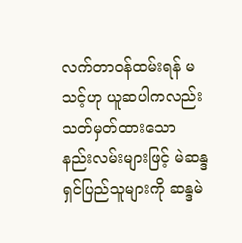လက်တာဝန်ထမ်းရန် မသင့်ဟု ယူဆပါကလည်း သတ်မှတ်ထားသော နည်းလမ်းများဖြင့် မဲဆန္ဒရှင်ပြည်သူများကို ဆန္ဒမဲ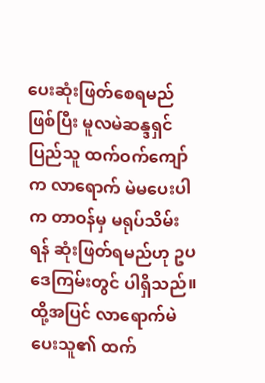ပေးဆုံးဖြတ်စေရမည်ဖြစ်ပြီး မူလမဲဆန္ဒရှင်ပြည်သူ ထက်ဝက်ကျော်က လာရောက် မဲမပေးပါက တာဝန်မှ မရုပ်သိမ်းရန် ဆုံးဖြတ်ရမည်ဟု ဥပဒေကြမ်းတွင် ပါရှိသည်။ ထို့အပြင် လာရောက်မဲပေးသူ၏ ထက်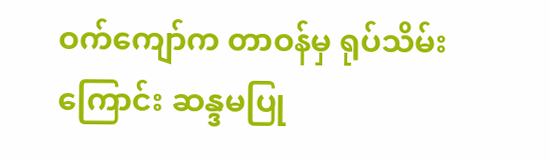ဝက်ကျော်က တာဝန်မှ ရုပ်သိမ်းကြောင်း ဆန္ဒမပြု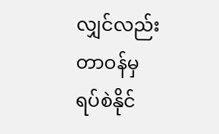လျှင်လည်း တာဝန်မှ ရပ်စဲနိုင်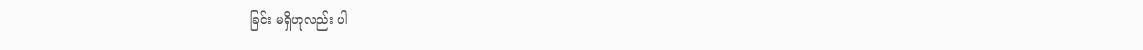ခြင်း မရှိဟုလည်း ပါ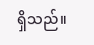ရှိသည်။